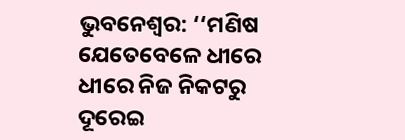ଭୁବନେଶ୍ବର: ‘‘ମଣିଷ ଯେତେବେଳେ ଧୀରେ ଧୀରେ ନିଜ ନିକଟରୁ ଦୂରେଇ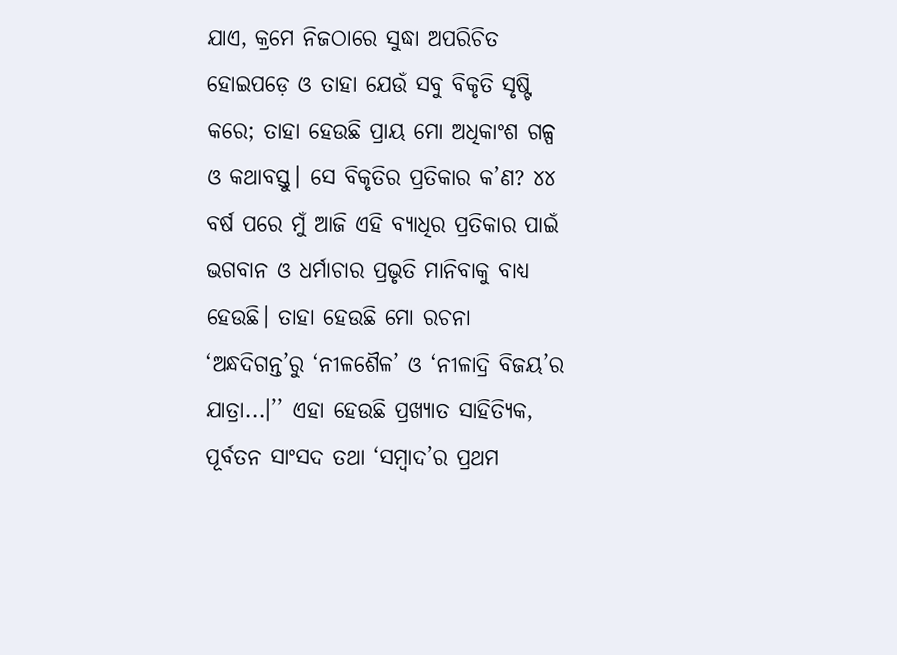ଯାଏ, କ୍ରମେ ନିଜଠାରେ ସୁଦ୍ଧା ଅପରିଚିତ ହୋଇପଡ଼େ ଓ ତାହା ଯେଉଁ ସବୁ ବିକୃତି ସୃଷ୍ଟି କରେ; ତାହା ହେଉଛି ପ୍ରାୟ ମୋ ଅଧିକାଂଶ ଗଳ୍ପ ଓ କଥାବସ୍ତୁ। ସେ ବିକୃତିର ପ୍ରତିକାର କ’ଣ? ୪୪ ବର୍ଷ ପରେ ମୁଁ ଆଜି ଏହି ବ୍ୟାଧିର ପ୍ରତିକାର ପାଇଁ ଭଗବାନ ଓ ଧର୍ମାଚାର ପ୍ରଭୃତି ମାନିବାକୁ ବାଧ୍ୟ ହେଉଛି। ତାହା ହେଉଛି ମୋ ରଚନା ‘ଅନ୍ଧଦିଗନ୍ତ’ରୁ ‘ନୀଳଶୈଳ’ ଓ ‘ନୀଳାଦ୍ରି ବିଜୟ’ର ଯାତ୍ରା...।’’ ଏହା ହେଉଛି ପ୍ରଖ୍ୟାତ ସାହିତ୍ୟିକ, ପୂର୍ବତନ ସାଂସଦ ତଥା ‘ସମ୍ବାଦ’ର ପ୍ରଥମ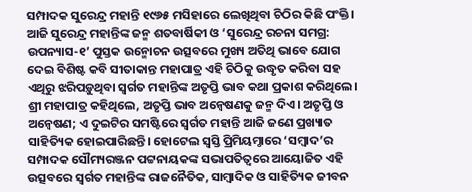ସମ୍ପାଦକ ସୁରେନ୍ଦ୍ର ମହାନ୍ତି ୧୯୬୫ ମସିହାରେ ଲେଖିଥିବା ଚିଠିର କିଛି ପଂକ୍ତି।
ଆଜି ସୁରେନ୍ଦ୍ର ମହାନ୍ତିଙ୍କ ଜନ୍ମ ଶତବାର୍ଷିକୀ ଓ ‘ସୁରେନ୍ଦ୍ର ରଚନା ସମଗ୍ର: ଉପନ୍ୟାସ-୧’ ପୁସ୍ତକ ଉନ୍ମୋଚନ ଉତ୍ସବରେ ମୁଖ୍ୟ ଅତିଥି ଭାବେ ଯୋଗ ଦେଇ ବିଶିଷ୍ଟ କବି ସୀତାକାନ୍ତ ମହାପାତ୍ର ଏହି ଚିଠିକୁ ଉଦ୍ଧୃତ କରିବା ସହ ଏଥିରୁ ଝରିପଡ଼ୁଥିବା ସ୍ବର୍ଗତ ମହାନ୍ତିଙ୍କ ଅତୃପ୍ତି ଭାବ କଥା ପ୍ରକାଶ କରିଥିଲେ। ଶ୍ରୀ ମହାପାତ୍ର କହିଥିଲେ, ଅତୃପ୍ତି ଭାବ ଅନ୍ବେଷଣକୁ ଜନ୍ମ ଦିଏ। ଅତୃପ୍ତି ଓ ଅନ୍ବେଷଣ; ଏ ଦୁଇଟିର ସମଷ୍ଟିରେ ସ୍ବର୍ଗତ ମହାନ୍ତି ଆଜି ଜଣେ ପ୍ରଖ୍ୟାତ ସାହିତ୍ୟିକ ହୋଇପାରିଛନ୍ତି। ହୋଟେଲ ସ୍ବସ୍ତି ପ୍ରିମିୟମ୍ଠାରେ ‘ସମ୍ବାଦ’ର ସମ୍ପାଦକ ସୌମ୍ୟରଞ୍ଜନ ପଟ୍ଟନାୟକଙ୍କ ସଭାପତିତ୍ବରେ ଆୟୋଜିତ ଏହି ଉତ୍ସବରେ ସ୍ବର୍ଗତ ମହାନ୍ତିଙ୍କ ରାଜନୈତିକ, ସାମ୍ବାଦିକ ଓ ସାହିତ୍ୟିକ ଜୀବନ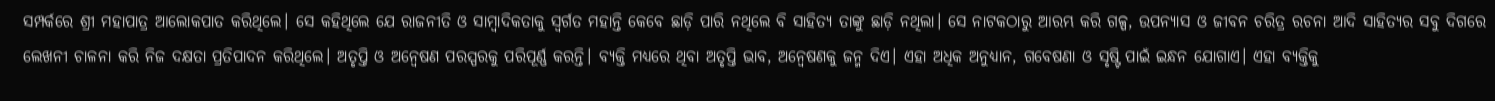ସମ୍ପର୍କରେ ଶ୍ରୀ ମହାପାତ୍ର ଆଲୋକପାତ କରିଥିଲେ। ସେ କହିଥିଲେ ଯେ ରାଜନୀତି ଓ ସାମ୍ବାଦିକତାକୁ ସ୍ବର୍ଗତ ମହାନ୍ତି କେବେ ଛାଡ଼ି ପାରି ନଥିଲେ ବି ସାହିତ୍ୟ ତାଙ୍କୁ ଛାଡ଼ି ନଥିଲା। ସେ ନାଟକଠାରୁ ଆରମ୍ଭ କରି ଗଳ୍ପ, ଉପନ୍ୟାସ ଓ ଜୀବନ ଚରିତ୍ର ରଚନା ଆଦି ସାହିତ୍ୟର ସବୁ ଦିଗରେ ଲେଖନୀ ଚାଳନା କରି ନିଜ ଦକ୍ଷତା ପ୍ରତିପାଦନ କରିଥିଲେ। ଅତୃପ୍ତି ଓ ଅନ୍ବେଷଣ ପରସ୍ପରକୁ ପରିପୂର୍ଣ୍ଣ କରନ୍ତି। ବ୍ୟକ୍ତି ମଧ୍ୟରେ ଥିବା ଅତୃପ୍ତି ଭାବ, ଅନ୍ବେଷଣକୁ ଜନ୍ମ ଦିଏ। ଏହା ଅଧିକ ଅନୁଧ୍ୟାନ, ଗବେଷଣା ଓ ସୃଷ୍ଟି ପାଇଁ ଇନ୍ଧନ ଯୋଗାଏ। ଏହା ବ୍ୟକ୍ତିକୁ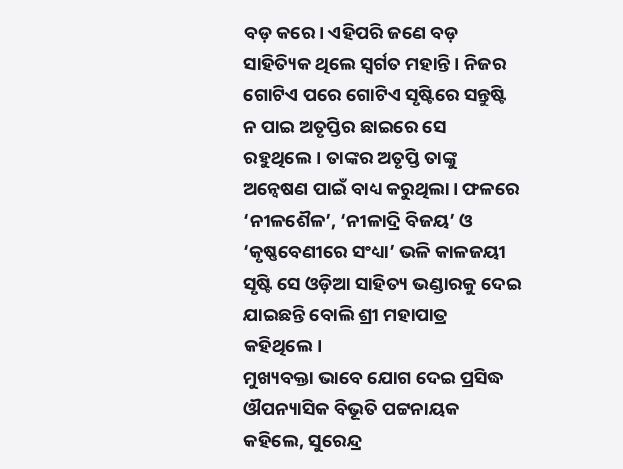ବଡ଼ କରେ। ଏହିପରି ଜଣେ ବଡ଼ ସାହିତ୍ୟିକ ଥିଲେ ସ୍ବର୍ଗତ ମହାନ୍ତି। ନିଜର ଗୋଟିଏ ପରେ ଗୋଟିଏ ସୃଷ୍ଟିରେ ସନ୍ତୁଷ୍ଟି ନ ପାଇ ଅତୃପ୍ତିର ଛାଇରେ ସେ ରହୁଥିଲେ। ତାଙ୍କର ଅତୃପ୍ତି ତାଙ୍କୁ ଅନ୍ବେଷଣ ପାଇଁ ବାଧ୍ୟ କରୁଥିଲା। ଫଳରେ ‘ନୀଳଶୈଳ’, ‘ନୀଳାଦ୍ରି ବିଜୟ’ ଓ ‘କୃଷ୍ଣବେଣୀରେ ସଂଧ୍ୟା’ ଭଳି କାଳଜୟୀ ସୃଷ୍ଟି ସେ ଓଡ଼ିଆ ସାହିତ୍ୟ ଭଣ୍ଡାରକୁ ଦେଇ ଯାଇଛନ୍ତି ବୋଲି ଶ୍ରୀ ମହାପାତ୍ର କହିଥିଲେ।
ମୁଖ୍ୟବକ୍ତା ଭାବେ ଯୋଗ ଦେଇ ପ୍ରସିଦ୍ଧ ଔପନ୍ୟାସିକ ବିଭୂତି ପଟ୍ଟନାୟକ କହିଲେ, ସୁରେନ୍ଦ୍ର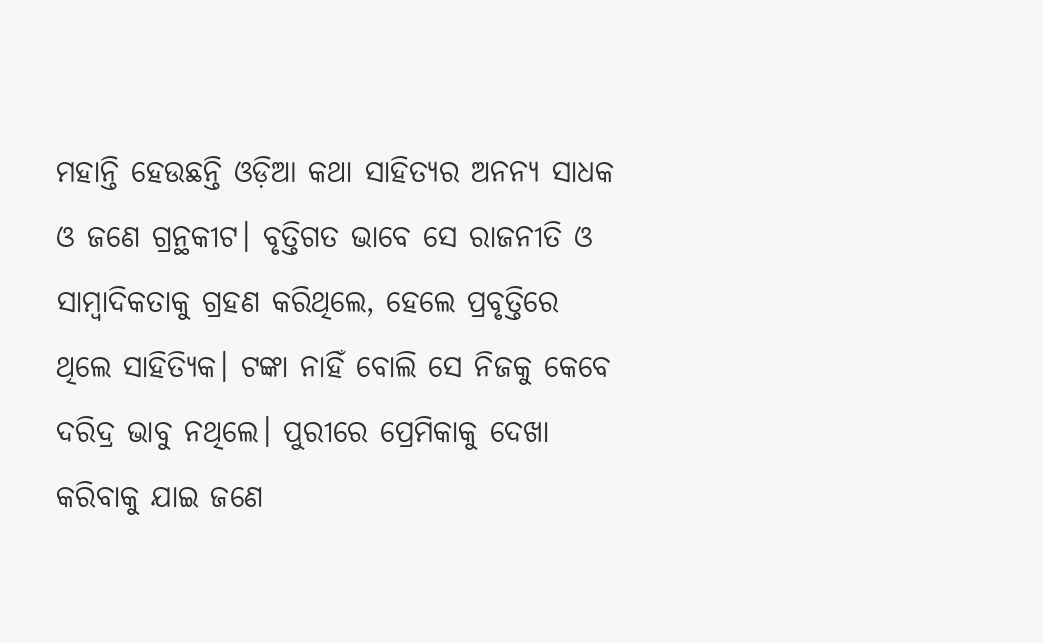ମହାନ୍ତି ହେଉଛନ୍ତି ଓଡ଼ିଆ କଥା ସାହିତ୍ୟର ଅନନ୍ୟ ସାଧକ ଓ ଜଣେ ଗ୍ରନ୍ଥକୀଟ। ବୃତ୍ତିଗତ ଭାବେ ସେ ରାଜନୀତି ଓ ସାମ୍ବାଦିକତାକୁ ଗ୍ରହଣ କରିଥିଲେ, ହେଲେ ପ୍ରବୃତ୍ତିରେ ଥିଲେ ସାହିତ୍ୟିକ। ଟଙ୍କା ନାହିଁ ବୋଲି ସେ ନିଜକୁ କେବେ ଦରିଦ୍ର ଭାବୁ ନଥିଲେ। ପୁରୀରେ ପ୍ରେମିକାକୁ ଦେଖା କରିବାକୁ ଯାଇ ଜଣେ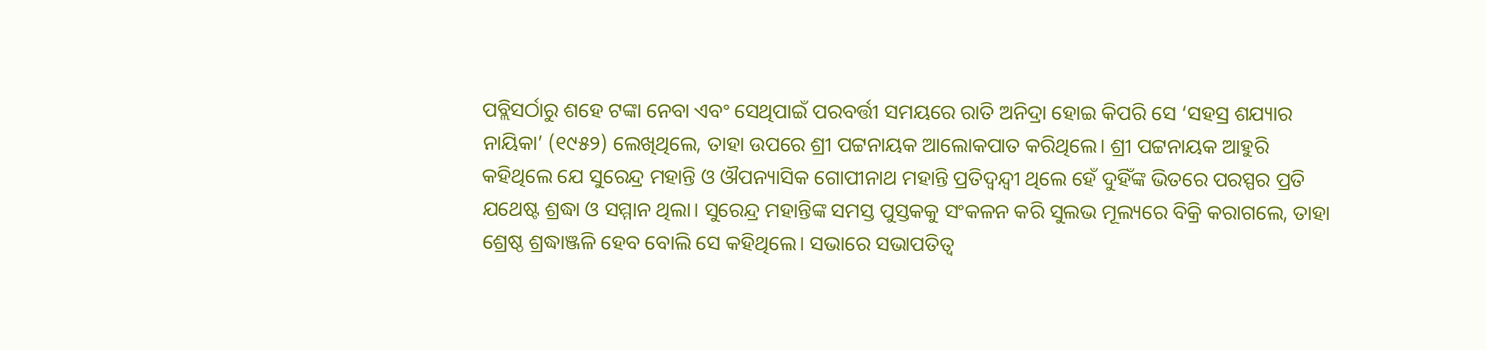ପବ୍ଲିସର୍ଠାରୁ ଶହେ ଟଙ୍କା ନେବା ଏବଂ ସେଥିପାଇଁ ପରବର୍ତ୍ତୀ ସମୟରେ ରାତି ଅନିଦ୍ରା ହୋଇ କିପରି ସେ ‘ସହସ୍ର ଶଯ୍ୟାର ନାୟିକା’ (୧୯୫୨) ଲେଖିଥିଲେ, ତାହା ଉପରେ ଶ୍ରୀ ପଟ୍ଟନାୟକ ଆଲୋକପାତ କରିଥିଲେ। ଶ୍ରୀ ପଟ୍ଟନାୟକ ଆହୁରି କହିଥିଲେ ଯେ ସୁରେନ୍ଦ୍ର ମହାନ୍ତି ଓ ଔପନ୍ୟାସିକ ଗୋପୀନାଥ ମହାନ୍ତି ପ୍ରତିଦ୍ବନ୍ଦ୍ବୀ ଥିଲେ ହେଁ ଦୁହିଁଙ୍କ ଭିତରେ ପରସ୍ପର ପ୍ରତି ଯଥେଷ୍ଟ ଶ୍ରଦ୍ଧା ଓ ସମ୍ମାନ ଥିଲା। ସୁରେନ୍ଦ୍ର ମହାନ୍ତିଙ୍କ ସମସ୍ତ ପୁସ୍ତକକୁ ସଂକଳନ କରି ସୁଲଭ ମୂଲ୍ୟରେ ବିକ୍ରି କରାଗଲେ, ତାହା ଶ୍ରେଷ୍ଠ ଶ୍ରଦ୍ଧାଞ୍ଜଳି ହେବ ବୋଲି ସେ କହିଥିଲେ। ସଭାରେ ସଭାପତିତ୍ବ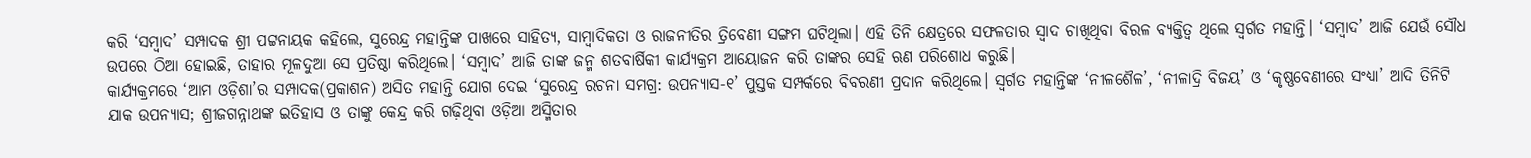କରି ‘ସମ୍ବାଦ’ ସମ୍ପାଦକ ଶ୍ରୀ ପଟ୍ଟନାୟକ କହିଲେ, ସୁରେନ୍ଦ୍ର ମହାନ୍ତିଙ୍କ ପାଖରେ ସାହିତ୍ୟ, ସାମ୍ବାଦିକତା ଓ ରାଜନୀତିର ତ୍ରିବେଣୀ ସଙ୍ଗମ ଘଟିଥିଲା। ଏହି ତିନି କ୍ଷେତ୍ରରେ ସଫଳତାର ସ୍ବାଦ ଚାଖିଥିବା ବିରଳ ବ୍ୟକ୍ତିତ୍ବ ଥିଲେ ସ୍ବର୍ଗତ ମହାନ୍ତି। ‘ସମ୍ବାଦ’ ଆଜି ଯେଉଁ ସୌଧ ଉପରେ ଠିଆ ହୋଇଛି, ତାହାର ମୂଳଦୁଆ ସେ ପ୍ରତିଷ୍ଠା କରିଥିଲେ। ‘ସମ୍ବାଦ’ ଆଜି ତାଙ୍କ ଜନ୍ମ ଶତବାର୍ଷିକୀ କାର୍ଯ୍ୟକ୍ରମ ଆୟୋଜନ କରି ତାଙ୍କର ସେହି ଋଣ ପରିଶୋଧ କରୁଛି।
କାର୍ଯ୍ୟକ୍ରମରେ ‘ଆମ ଓଡ଼ିଶା’ର ସମ୍ପାଦକ(ପ୍ରକାଶନ) ଅସିତ ମହାନ୍ତି ଯୋଗ ଦେଇ ‘ସୁରେନ୍ଦ୍ର ରଚନା ସମଗ୍ର: ଉପନ୍ୟାସ-୧’ ପୁସ୍ତକ ସମ୍ପର୍କରେ ବିବରଣୀ ପ୍ରଦାନ କରିଥିଲେ। ସ୍ବର୍ଗତ ମହାନ୍ତିଙ୍କ ‘ନୀଳଶୈଳ’, ‘ନୀଳାଦ୍ରି ବିଜୟ’ ଓ ‘କୃଷ୍ଣବେଣୀରେ ସଂଧ୍ୟା’ ଆଦି ତିନିଟି ଯାକ ଉପନ୍ୟାସ; ଶ୍ରୀଜଗନ୍ନାଥଙ୍କ ଇତିହାସ ଓ ତାଙ୍କୁ କେନ୍ଦ୍ର କରି ଗଢ଼ିଥିବା ଓଡ଼ିଆ ଅସ୍ମିତାର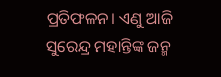ପ୍ରତିଫଳନ। ଏଣୁ ଆଜି ସୁରେନ୍ଦ୍ର ମହାନ୍ତିଙ୍କ ଜନ୍ମ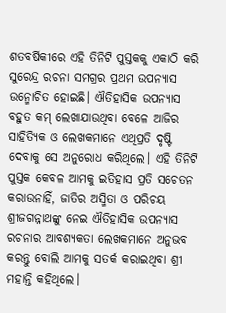ଶତବର୍ଷିକୀରେ ଏହି ତିନିଟି ପୁସ୍ତକକୁ ଏକାଠି କରି ସୁରେନ୍ଦ୍ର ରଚନା ସମଗ୍ରର ପ୍ରଥମ ଉପନ୍ୟାସ ଉନ୍ମୋଚିତ ହୋଇଛି। ଐତିହାସିକ ଉପନ୍ୟାସ ବହୁତ କମ୍ ଲେଖାଯାଉଥିବା ବେଳେ ଆଜିର ସାହିତ୍ୟିକ ଓ ଲେଖକମାନେ ଏଥିପ୍ରତି ଦୃଷ୍ଟି ଦେବାକୁ ସେ ଅନୁରୋଧ କରିଥିଲେ। ଏହି ତିନିଟି ପୁସ୍ତକ କେବଳ ଆମକୁ ଇତିହାସ ପ୍ରତି ସଚେତନ କରାଉନାହିଁ, ଜାତିର ଅସ୍ମିତା ଓ ପରିଚୟ ଶ୍ରୀଜଗନ୍ନାଥଙ୍କୁ ନେଇ ଐତିହାସିକ ଉପନ୍ୟାସ ରଚନାର ଆବଶ୍ୟକତା ଲେଖକମାନେ ଅନୁଭବ କରନ୍ତୁ ବୋଲି ଆମକୁ ସତର୍କ କରାଇଥିବା ଶ୍ରୀ ମହାନ୍ତି କହିଥିଲେ।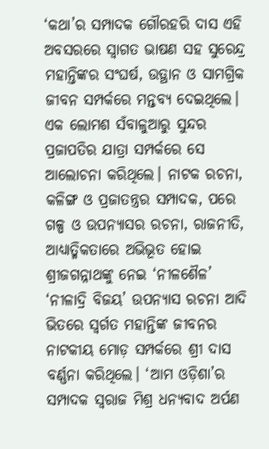‘କଥା’ର ସମ୍ପାଦକ ଗୌରହରି ଦାସ ଏହି ଅବସରରେ ସ୍ବାଗତ ଭାଷଣ ସହ ସୁରେନ୍ଦ୍ର ମହାନ୍ତିଙ୍କର ସଂଘର୍ଷ, ଉତ୍ଥାନ ଓ ସାମଗ୍ରିକ ଜୀବନ ସମ୍ପର୍କରେ ମନ୍ତବ୍ୟ ଦେଇଥିଲେ। ଏକ ଲୋମଶ ସଁବାଳୁଆରୁ ସୁନ୍ଦର ପ୍ରଜାପତିର ଯାତ୍ରା ସମ୍ପର୍କରେ ସେ ଆଲୋଚନା କରିଥିଲେ। ନାଟକ ରଚନା, କଳିଙ୍ଗ ଓ ପ୍ରଜାତନ୍ତ୍ରର ସମ୍ପାଦକ, ପରେ ଗଳ୍ପ ଓ ଉପନ୍ୟାସର ରଚନା, ରାଜନୀତି, ଆଧ୍ୟାତ୍ମିକତାରେ ଅଭିଭୂତ ହୋଇ ଶ୍ରୀଜଗନ୍ନାଥଙ୍କୁ ନେଇ ‘ନୀଳଶୈଳ’ ‘ନୀଳାଦ୍ରି ବିଜୟ’ ଉପନ୍ୟାସ ରଚନା ଆଦି ଭିତରେ ସ୍ବର୍ଗତ ମହାନ୍ତିଙ୍କ ଜୀବନର ନାଟକୀୟ ମୋଡ଼ ସମ୍ପର୍କରେ ଶ୍ରୀ ଦାସ ବର୍ଣ୍ଣନା କରିଥିଲେ। ‘ଆମ ଓଡ଼ିଶା’ର ସମ୍ପାଦକ ସ୍ବରାଜ ମିଶ୍ର ଧନ୍ୟବାଦ ଅର୍ପଣ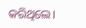କରିଥିଲେ।